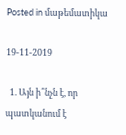Posted in մաթեմատիկա

19-11-2019

  1. Այն ի՞նչն է, որ պատկանում է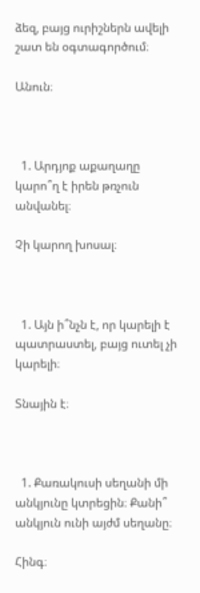ձեզ, բայց ուրիշներն ավելի շատ են օգտագործում։

Անուն։



  1. Արդյոք աքաղաղը կարո՞ղ է իրեն թռչուն անվանել։

Չի կարող խոսալ։



  1. Այն ի՞նչն է, որ կարելի է պատրաստել, բայց ուտել չի կարելի։

Տնային է։



  1. Քառակուսի սեղանի մի անկյունը կտրեցին։ Քանի՞ անկյուն ունի այժմ սեղանը։

Հինգ։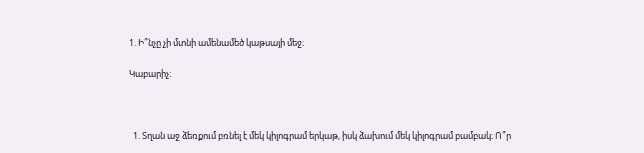1. Ի՞նչը չի մտնի ամենամեծ կաթսայի մեջ։

Կաբարիչ։



  1. Տղան աջ ձեռքում բռնել է մեկ կիլոգրամ երկաթ, իսկ ձախում մեկ կիլոգրամ բամբակ։ Ո՞ր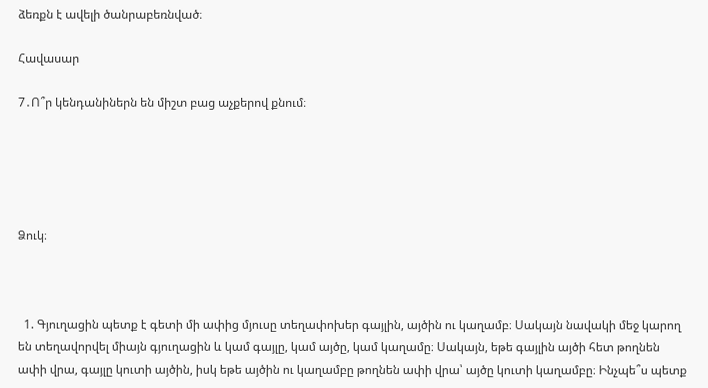ձեռքն է ավելի ծանրաբեռնված։

Հավասար

7․Ո՞ր կենդանիներն են միշտ բաց աչքերով քնում։





Ձուկ։



  1. Գյուղացին պետք է գետի մի ափից մյուսը տեղափոխեր գայլին, այծին ու կաղամբ։ Սակայն նավակի մեջ կարող են տեղավորվել միայն գյուղացին և կամ գայլը, կամ այծը, կամ կաղամը։ Սակայն, եթե գայլին այծի հետ թողնեն ափի վրա, գայլը կուտի այծին, իսկ եթե այծին ու կաղամբը թողնեն ափի վրա՝ այծը կուտի կաղամբը։ Ինչպե՞ս պետք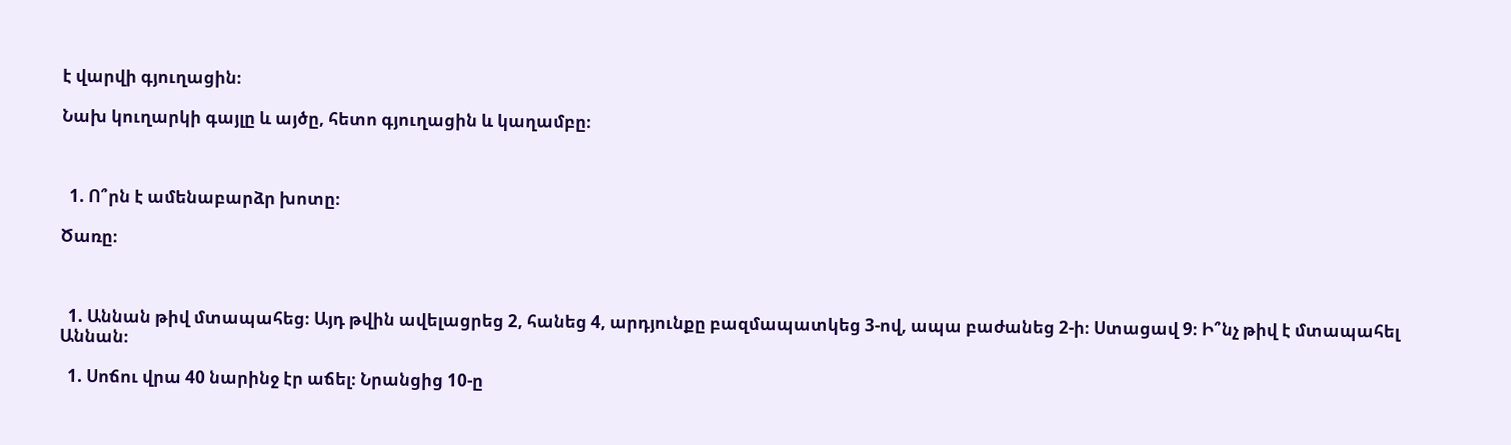է վարվի գյուղացին։

Նախ կուղարկի գայլը և այծը, հետո գյուղացին և կաղամբը։



  1. Ո՞րն է ամենաբարձր խոտը։

Ծառը։



  1. Աննան թիվ մտապահեց։ Այդ թվին ավելացրեց 2, հանեց 4, արդյունքը բազմապատկեց 3-ով, ապա բաժանեց 2-ի։ Ստացավ 9։ Ի՞նչ թիվ է մտապահել Աննան։

  1. Սոճու վրա 40 նարինջ էր աճել։ Նրանցից 10-ը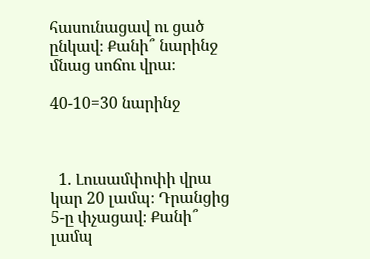հասունացավ ու ցած ընկավ։ Քանի՞ նարինջ մնաց սոճու վրա։

40-10=30 նարինջ



  1. Լուսամփոփի վրա կար 20 լամպ։ Դրանցից 5-ը փչացավ։ Քանի՞ լամպ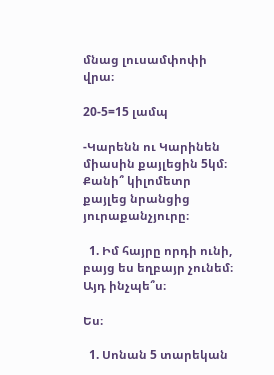մնաց լուսամփոփի վրա։

20-5=15 լամպ

-Կարենն ու Կարինեն միասին քայլեցին 5կմ։ Քանի՞ կիլոմետր քայլեց նրանցից յուրաքանչյուրը։

  1. Իմ հայրը որդի ունի, բայց ես եղբայր չունեմ։ Այդ ինչպե՞ս։

Ես։

  1. Սոնան 5 տարեկան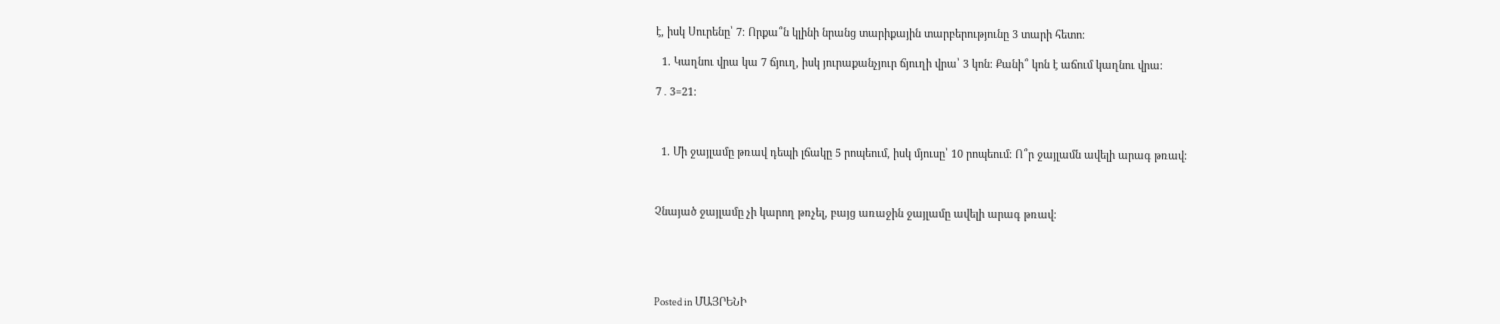է, իսկ Սուրենը՝ 7։ Որքա՞ն կլինի նրանց տարիքային տարբերությունը 3 տարի հետո։

  1. Կաղնու վրա կա 7 ճյուղ, իսկ յուրաքանչյուր ճյուղի վրա՝ 3 կոն։ Քանի՞ կոն է աճում կաղնու վրա։

7․3=21։



  1. Մի ջայլամը թռավ դեպի լճակը 5 րոպեում, իսկ մյուսը՝ 10 րոպեում։ Ո՞ր ջայլամն ավելի արագ թռավ։



Չնայած ջայլամը չի կարող թռչել, բայց առաջին ջայլամը ավելի արագ թռավ։





Posted in ՄԱՅՐԵՆԻ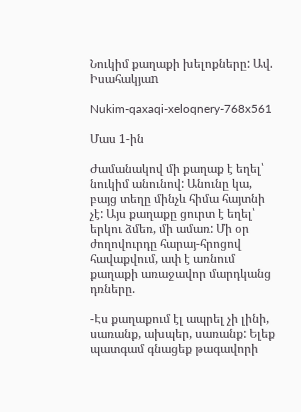Նուկիմ քաղաքի խելոքները: Ավ. Իսահակյաn

Nukim-qaxaqi-xeloqnery-768x561

Մաս 1-ին

Ժամանակով մի քաղաք է եղել՝ նուկիմ անունով: Անունը կա, բայց տեղը մինչև հիմա հայտնի չէ: Այս քաղաքը ցուրտ է եղել՝ երկու ձմեռ, մի ամառ: Մի օր ժողովուրդը հարայ-հրոցով հավաքվում, ափ է առնում քաղաքի առաջավոր մարդկանց դռները.

-Էս քաղաքում էլ ապրել չի լինի, սառանք, ախպեր, սառանք: Ելեք պատգամ գնացեք թագավորի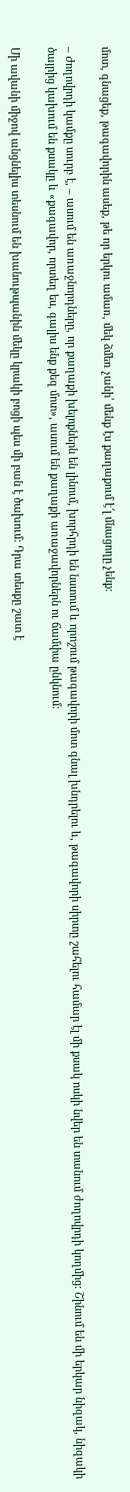մոտ, գնացեք, թագավորին ասեք, թե որ երկու ամառ, մեկ ձմեռ չանի՝ մենք էս քաղաքում է՜լ մնացողը չենք:

– Ժողովրդի կամքը սուրբ է, – ասում են առաջնորդները, որ քաղաքի խելոքներն են լինում, խորհրդի են նստում և որոշում թագավորի մոտ գնալ խնդրելու և, թագավորի սիրտը շահելու համար էլ մի քսակ ոսկի նվեր են տանում ժողովրդի կողմից: Շինում են մի երկար նիզակ, նիզակի ծայրից կախում են քսակը և «քագավոր, որտեղ ես, գալիս ենք քեզ մոտ», ասում են քաղաքի առաջավորներն ու ճամփա ընկնում:

Մի ավանի միջով անցնելիս տեսնում են խանութպանին մեկը կրակի բոցի պես մի բան է ծախում: Դրա տեսքը շատ է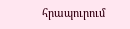հրապուրում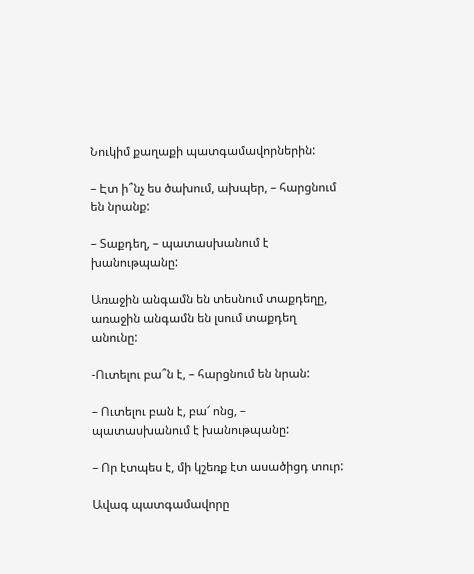Նուկիմ քաղաքի պատգամավորներին:

– Էտ ի՞նչ ես ծախում, ախպեր, – հարցնում են նրանք:

– Տաքդեղ, – պատասխանում է խանութպանը:

Առաջին անգամն են տեսնում տաքդեղը, առաջին անգամն են լսում տաքդեղ անունը:

-Ուտելու բա՞ն է, – հարցնում են նրան:

– Ուտելու բան է, բա՜ ոնց, – պատասխանում է խանութպանը:

– Որ էտպես է, մի կշեռք էտ ասածիցդ տուր:

Ավագ պատգամավորը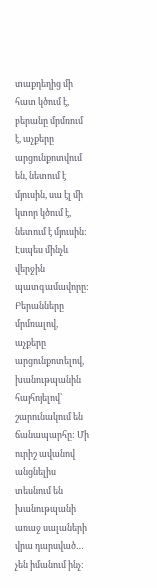տաքդեղից մի հատ կծում է, բերանը մրմռում է, աչքերը արցունքոտվում են, նետում է մյուսին, սա էլ մի կտոր կծում է, նետում է մյուսին: Էսպես մինչև վերջին պատգամավորը: Բերանները մրմռալով, աչքերը արցունքոտելով, խանութպանին հայհոյելով՝ շարունակում են ճանապարհը: Մի ուրիշ ավանով անցնելիս տեսնում են խանութպանի առաջ սալաների վրա դարսված… չեն իմանում ինչ: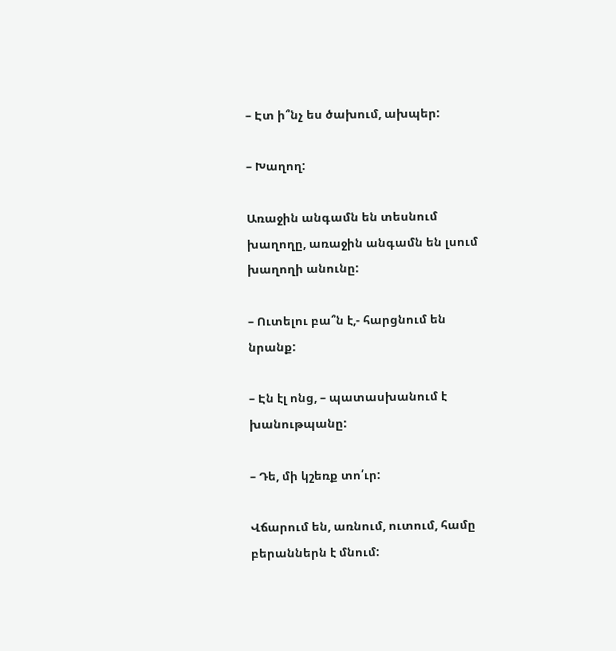– Էտ ի՞նչ ես ծախում, ախպեր:

– Խաղող:

Առաջին անգամն են տեսնում խաղողը, առաջին անգամն են լսում խաղողի անունը:

– Ուտելու բա՞ն է,- հարցնում են նրանք:

– Էն էլ ոնց, – պատասխանում է խանութպանը:

– Դե, մի կշեռք տո՛ւր:

Վճարում են, առնում, ուտում, համը բերաններն է մնում: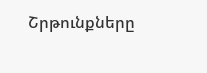Շրթունքները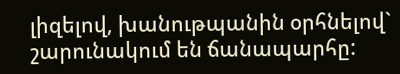լիզելով, խանութպանին օրհնելով` շարունակում են ճանապարհը: